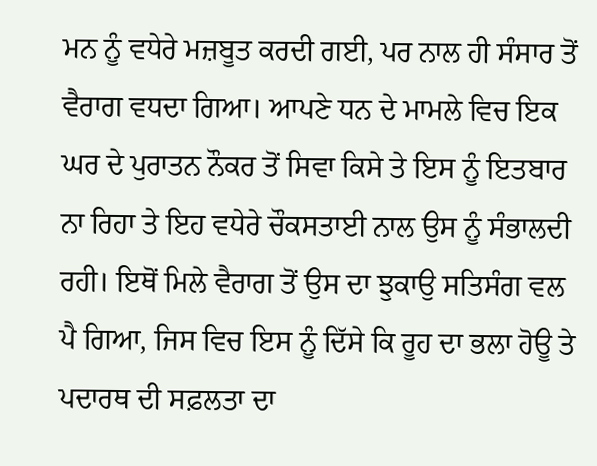ਮਨ ਨੂੰ ਵਧੇਰੇ ਮਜ਼ਬੂਤ ਕਰਦੀ ਗਈ, ਪਰ ਨਾਲ ਹੀ ਸੰਸਾਰ ਤੋਂ ਵੈਰਾਗ ਵਧਦਾ ਗਿਆ। ਆਪਣੇ ਧਨ ਦੇ ਮਾਮਲੇ ਵਿਚ ਇਕ ਘਰ ਦੇ ਪੁਰਾਤਨ ਨੌਕਰ ਤੋਂ ਸਿਵਾ ਕਿਸੇ ਤੇ ਇਸ ਨੂੰ ਇਤਬਾਰ ਨਾ ਰਿਹਾ ਤੇ ਇਹ ਵਧੇਰੇ ਚੌਕਸਤਾਈ ਨਾਲ ਉਸ ਨੂੰ ਸੰਭਾਲਦੀ ਰਹੀ। ਇਥੋਂ ਮਿਲੇ ਵੈਰਾਗ ਤੋਂ ਉਸ ਦਾ ਝੁਕਾਉ ਸਤਿਸੰਗ ਵਲ ਪੈ ਗਿਆ, ਜਿਸ ਵਿਚ ਇਸ ਨੂੰ ਦਿੱਸੇ ਕਿ ਰੂਹ ਦਾ ਭਲਾ ਹੋਊ ਤੇ ਪਦਾਰਥ ਦੀ ਸਫ਼ਲਤਾ ਦਾ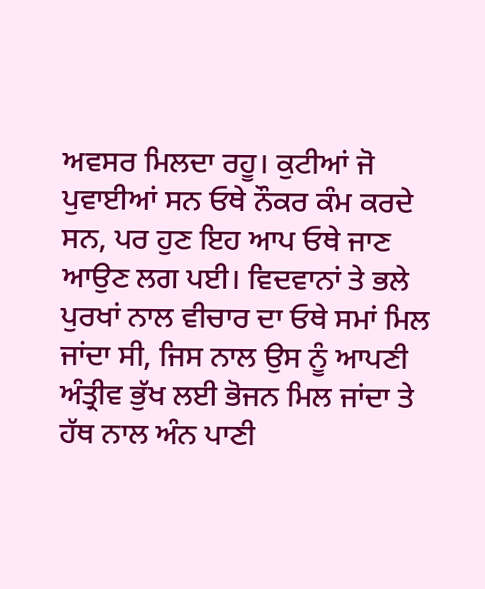ਅਵਸਰ ਮਿਲਦਾ ਰਹੂ। ਕੁਟੀਆਂ ਜੋ ਪੁਵਾਈਆਂ ਸਨ ਓਥੇ ਨੌਕਰ ਕੰਮ ਕਰਦੇ ਸਨ, ਪਰ ਹੁਣ ਇਹ ਆਪ ਓਥੇ ਜਾਣ ਆਉਣ ਲਗ ਪਈ। ਵਿਦਵਾਨਾਂ ਤੇ ਭਲੇ ਪੁਰਖਾਂ ਨਾਲ ਵੀਚਾਰ ਦਾ ਓਥੇ ਸਮਾਂ ਮਿਲ ਜਾਂਦਾ ਸੀ, ਜਿਸ ਨਾਲ ਉਸ ਨੂੰ ਆਪਣੀ ਅੰਤ੍ਰੀਵ ਭੁੱਖ ਲਈ ਭੋਜਨ ਮਿਲ ਜਾਂਦਾ ਤੇ ਹੱਥ ਨਾਲ ਅੰਨ ਪਾਣੀ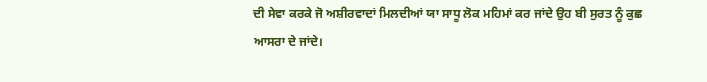ਦੀ ਸੇਵਾ ਕਰਕੇ ਜੋ ਅਸ਼ੀਰਵਾਦਾਂ ਮਿਲਦੀਆਂ ਯਾ ਸਾਧੂ ਲੋਕ ਮਹਿਮਾਂ ਕਰ ਜਾਂਦੇ ਉਹ ਬੀ ਸੁਰਤ ਨੂੰ ਕੁਛ ਆਸਰਾ ਦੇ ਜਾਂਦੇ।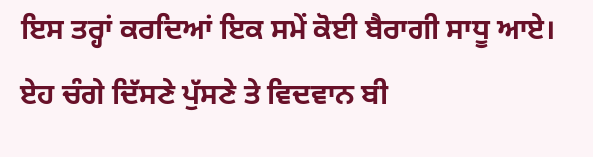ਇਸ ਤਰ੍ਹਾਂ ਕਰਦਿਆਂ ਇਕ ਸਮੇਂ ਕੋਈ ਬੈਰਾਗੀ ਸਾਧੂ ਆਏ। ਏਹ ਚੰਗੇ ਦਿੱਸਣੇ ਪੁੱਸਣੇ ਤੇ ਵਿਦਵਾਨ ਬੀ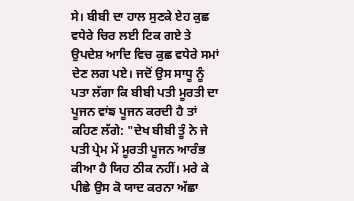ਸੇ। ਬੀਬੀ ਦਾ ਹਾਲ ਸੁਣਕੇ ਏਹ ਕੁਛ ਵਧੇਰੇ ਚਿਰ ਲਈ ਟਿਕ ਗਏ ਤੇ ਉਪਦੇਸ਼ ਆਦਿ ਵਿਚ ਕੁਛ ਵਧੇਰੇ ਸਮਾਂ ਦੇਣ ਲਗ ਪਏ। ਜਦੋਂ ਉਸ ਸਾਧੂ ਨੂੰ ਪਤਾ ਲੱਗਾ ਕਿ ਬੀਬੀ ਪਤੀ ਮੂਰਤੀ ਦਾ ਪੂਜਨ ਵਾਂਙ ਪੂਜਨ ਕਰਦੀ ਹੈ ਤਾਂ ਕਹਿਣ ਲੱਗੇ: "ਦੇਖ ਬੀਬੀ ਤੂੰ ਨੇ ਜੇ ਪਤੀ ਪ੍ਰੇਮ ਮੇਂ ਮੂਰਤੀ ਪੂਜਨ ਆਰੰਭ ਕੀਆ ਹੈ ਯਿਹ ਠੀਕ ਨਹੀਂ। ਮਰੇ ਕੇ ਪੀਛੇ ਉਸ ਕੋ ਯਾਦ ਕਰਨਾ ਅੱਛਾ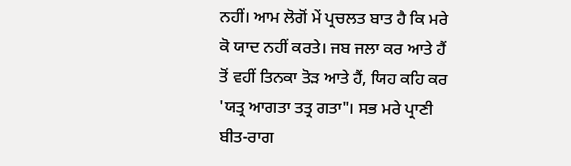ਨਹੀਂ। ਆਮ ਲੋਗੋਂ ਮੇਂ ਪ੍ਰਚਲਤ ਬਾਤ ਹੈ ਕਿ ਮਰੇ ਕੋ ਯਾਦ ਨਹੀਂ ਕਰਤੇ। ਜਬ ਜਲਾ ਕਰ ਆਤੇ ਹੈਂ ਤੋਂ ਵਹੀਂ ਤਿਨਕਾ ਤੋੜ ਆਤੇ ਹੈਂ, ਯਿਹ ਕਹਿ ਕਰ 'ਯਤ੍ਰ ਆਗਤਾ ਤਤ੍ਰ ਗਤਾ"। ਸਭ ਮਰੇ ਪ੍ਰਾਣੀ ਬੀਤ-ਰਾਗ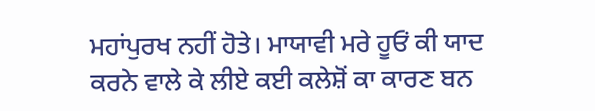ਮਹਾਂਪੁਰਖ ਨਹੀਂ ਹੋਤੇ। ਮਾਯਾਵੀ ਮਰੇ ਹੂਓਂ ਕੀ ਯਾਦ ਕਰਨੇ ਵਾਲੇ ਕੇ ਲੀਏ ਕਈ ਕਲੇਸ਼ੋਂ ਕਾ ਕਾਰਣ ਬਨ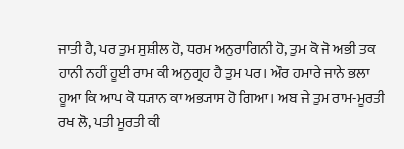ਜਾਤੀ ਹੈ, ਪਰ ਤੁਮ ਸੁਸ਼ੀਲ ਹੋ, ਧਰਮ ਅਨੁਰਾਗਿਨੀ ਹੋ, ਤੁਮ ਕੋ ਜੋ ਅਭੀ ਤਕ ਹਾਨੀ ਨਹੀਂ ਹੂਈ ਰਾਮ ਕੀ ਅਨੁਗ੍ਰਹ ਹੈ ਤੁਮ ਪਰ। ਔਰ ਹਮਾਰੇ ਜਾਨੇ ਭਲਾ ਹੂਆ ਕਿ ਆਪ ਕੋ ਧ੍ਯਾਨ ਕਾ ਅਭ੍ਯਾਸ ਹੋ ਗਿਆ। ਅਬ ਜੇ ਤੁਮ ਰਾਮ-ਮੂਰਤੀ ਰਖ ਲੋ, ਪਤੀ ਮੂਰਤੀ ਕੀ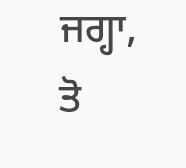ਜਗ੍ਹਾ, ਤੋ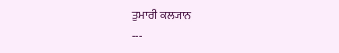ਤੁਮਾਰੀ ਕਲ੍ਯਾਨ
---